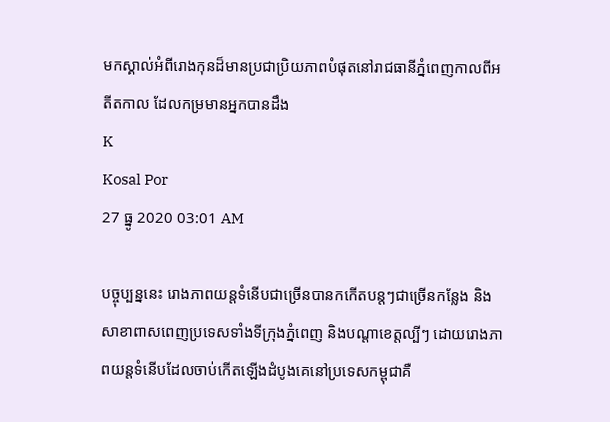មកស្គាល់អំពីរោងកុនដ៏មានប្រជាប្រិយភាពបំផុតនៅរាជធានីភ្នំពេញកាលពីអតីតកាល ដែលកម្រមានអ្នកបានដឹង
K
Kosal Por
27 ធ្នូ 2020 03:01 AM

បច្ចុប្បន្ននេះ រោងភាពយន្តទំនើបជាច្រើនបានកកើតបន្តៗជាច្រើនកន្លែង និងសាខាពាសពេញប្រទេសទាំងទីក្រុងភ្នំពេញ និងបណ្តាខេត្តល្បីៗ ដោយរោងភាពយន្តទំនើបដែលចាប់កើតឡើងដំបូងគេនៅប្រទេសកម្ពុជាគឺ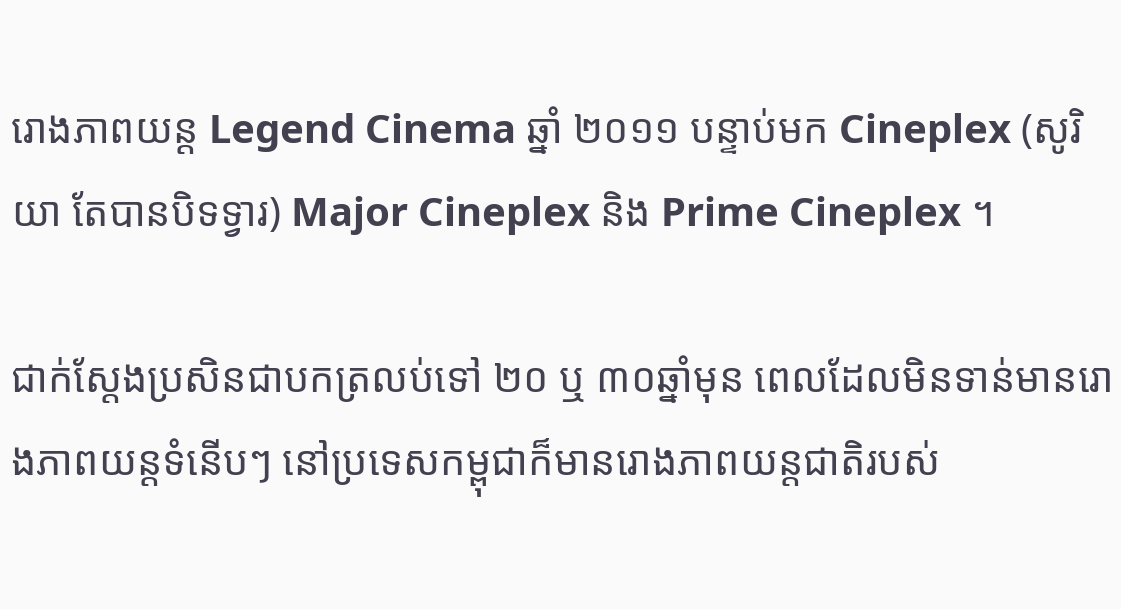រោងភាពយន្ត Legend Cinema ឆ្នាំ ២០១១ បន្ទាប់មក Cineplex (សូរិយា តែបានបិទទ្វារ) Major Cineplex និង Prime Cineplex ។

ជាក់ស្តែងប្រសិនជាបកត្រលប់ទៅ ២០ ឬ ៣០ឆ្នាំមុន ពេលដែលមិនទាន់មានរោងភាពយន្តទំនើបៗ នៅប្រទេសកម្ពុជាក៏មានរោងភាពយន្តជាតិរបស់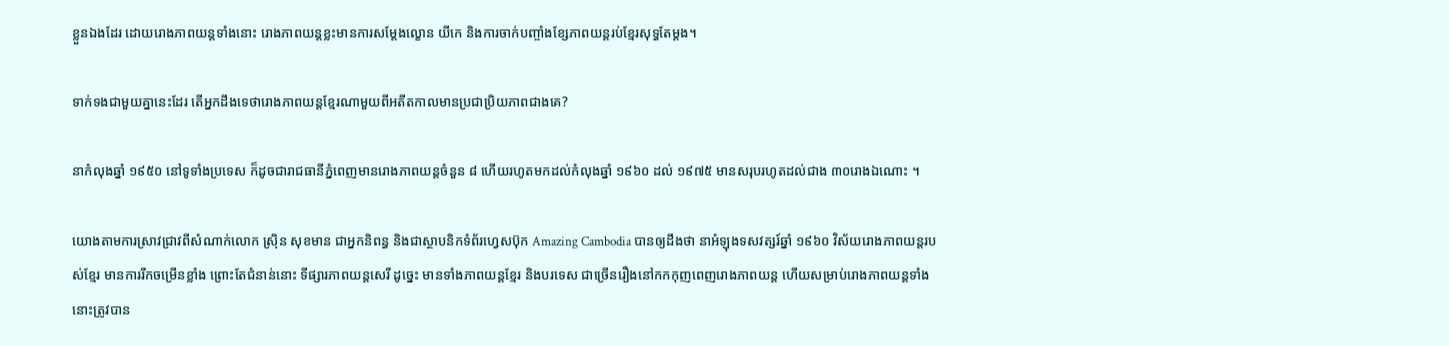ខ្លួនឯងដែរ ដោយរោងភាពយន្តទាំងនោះ រោងភាពយន្តខ្លះមានការសម្តែងល្ខោន យីកេ និងការចាក់បញ្ចាំងខ្សែភាពយន្តរប់ខ្មែរសុទ្ធតែម្តង។

ទាក់ទងជាមួយគ្នានេះដែរ តើអ្នកដឹងទេថារោងភាពយន្តខ្មែរណាមួយពីអតីតកាលមានប្រជាប្រិយភាពជាងគេ?

នាកំលុងឆ្នាំ ១៩៥០ នៅទូទាំងប្រទេស ក៏ដូចជារាជធានីភ្នំពេញមានរោងភាពយន្តចំនួន ៨ ហើយរហូតមកដល់កំលុងឆ្នាំ ១៩៦០ ដល់ ១៩៧៥ មានសរុបរហូតដល់ជាង ៣០រោងឯណោះ ។

យោងតាមការស្រាវជ្រាវពីសំណាក់លោក ស្រ៊ិន សុខមាន ជាអ្នកនិពន្ធ និងជាស្ថាបនិកទំព័រហ្វេសប៊ុក Amazing Cambodia បានឲ្យដឹងថា នាអំឡុងទសវត្សរ៍ឆ្នាំ ១៩៦០ វិស័យរោងភាពយន្តរបស់ខ្មែរ មានការរីកចម្រើនខ្លាំង ព្រោះតែជំនាន់នោះ ទីផ្សារភាពយន្តសេរី ដូច្នេះ មានទាំងភាពយន្តខ្មែរ និងបរទេស ជាច្រើនរឿងនៅកកកុញពេញរោងភាពយន្ត ហើយសម្រាប់រោងភាពយន្តទាំងនោះត្រូវបាន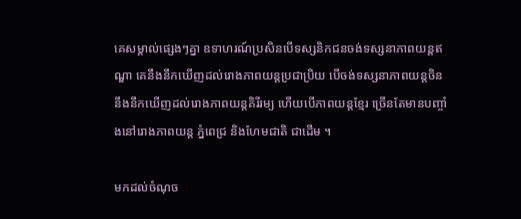គេសម្គាល់ផ្សេងៗគ្នា ឧទាហរណ៍ប្រសិនបើទស្សនិកជនចង់ទស្សនាភាពយន្តឥណ្ឌា គេនឹងនឹកឃើញដល់រោងភាពយន្តប្រជាប្រិយ បើចង់ទស្សនាភាពយន្តចិន នឹងនឹកឃើញដល់រោងភាពយន្តគិរីរម្យ ហើយបើភាពយន្តខ្មែរ ច្រើនតែមានបញ្ចាំងនៅរោងភាពយន្ត ភ្នំពេជ្រ និងហែមជាតិ ជាដើម ។

មកដល់ចំណុច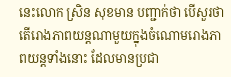នេះលោក ស្រិន សុខមាន បញ្ជាក់ថា បើសួរថា តើរោងភាពយន្តណាមួយក្នុងចំណោមរោងភាពយន្តទាំងនោះ ដែលមានប្រជា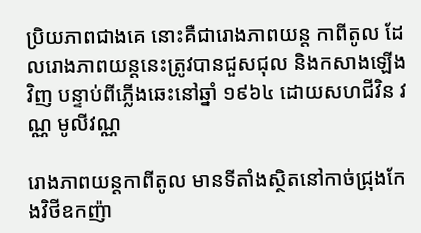ប្រិយភាពជាងគេ នោះគឺជារោងភាពយន្ត កាពីតូល ដែលរោងភាពយន្តនេះត្រូវបានជួសជុល និងកសាងឡើងវិញ បន្ទាប់ពីភ្លើងឆេះនៅឆ្នាំ ១៩៦៤ ដោយសហជីវិន វណ្ណ មូលីវណ្ណ

រោងភាពយន្តកាពីតូល មានទីតាំងស្ថិតនៅកាច់ជ្រុងកែងវិថីឧកញ៉ា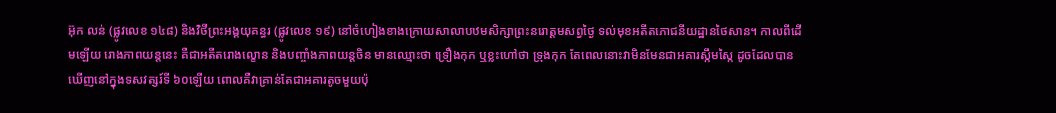អ៊ុក លន់ (ផ្លូវលេខ ១៤៨) និងវិថីព្រះអង្គយុគន្ធរ (ផ្លូវលេខ ១៩) នៅចំហៀងខាងក្រោយសាលាបឋមសិក្សាព្រះនរោត្ដមសព្វថ្ងៃ ទល់មុខអតីតភោជនីយដ្ឋានថៃសាន។ កាលពីដើមឡើយ រោងភាពយន្តនេះ គឺជាអតីតរោងល្ខោន និងបញ្ចាំងភាពយន្តចិន មានឈ្មោះថា ទ្រឿងកុក ឬខ្លះហៅថា ទ្រុងកុក តែពេលនោះវាមិនមែនជាអគារស្កឹមស្កៃ ដូចដែលបានឃើញនៅក្នុងទសវត្សរ៍ទី ៦០ឡើយ ពោលគឺវាគ្រាន់តែជាអគារតូចមួយប៉ុ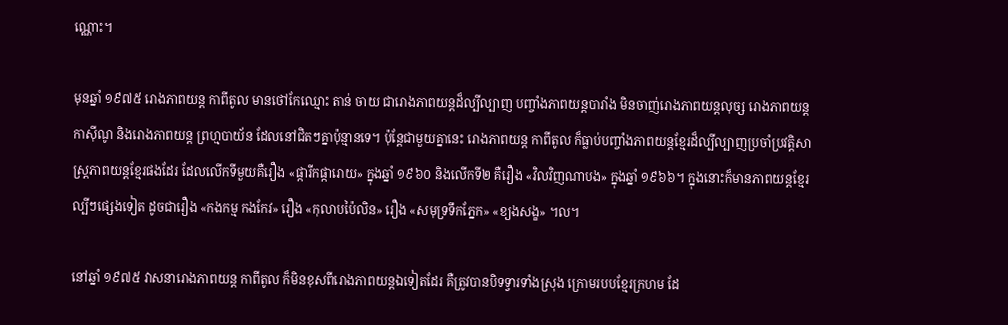ណ្ណោះ។

មុនឆ្នាំ ១៩៧៥ រោងភាពយន្ត កាពីតូល មានថៅកែឈ្មោះ តាន់ ចាយ ជារោងភាពយន្តដ៏ល្បីល្បាញ បញ្ចាំងភាពយន្តបារាំង មិនចាញ់រោងភាពយន្តលុច្ស រោងភាពយន្តកាស៊ីណូ និងរោងភាពយន្ត ព្រហ្មបាយ័ន ដែលនៅជិតៗគ្នាប៉ុន្មានទេ។ ប៉ុន្តែជាមួយគ្នានេះ រោងភាពយន្ត កាពីតូល ក៏ធ្លាប់បញ្ចាំងភាពយន្តខ្មែរដ៏ល្បីល្បាញប្រចាំប្រវត្តិសាស្ត្រភាពយន្តខ្មែរផងដែរ ដែលលើកទីមួយគឺរឿង «ផ្ការីកផ្ការោយ» ក្នុងឆ្នាំ ១៩៦០ និងលើកទី២ គឺរឿង «វិលវិញណាបង» ក្នុងឆ្នាំ ១៩៦៦។ ក្នុងនោះក៏មានភាពយន្តខ្មែរល្បីៗផ្សេងទៀត ដូចជារឿង «កងកម្ម កងកែវ» រឿង «កុលាបប៉ៃលិន» រឿង «សមុទ្រទឹកភ្នែក» «ខ្យងសង្ខ» ។ល។

នៅឆ្នាំ ១៩៧៥ វាសនារោងភាពយន្ត កាពីតូល ក៏មិនខុសពីរោងភាពយន្តឯទៀតដែរ គឺត្រូវបានបិទទ្វារទាំងស្រុង ក្រោមរបបខ្មែរក្រហម ដែ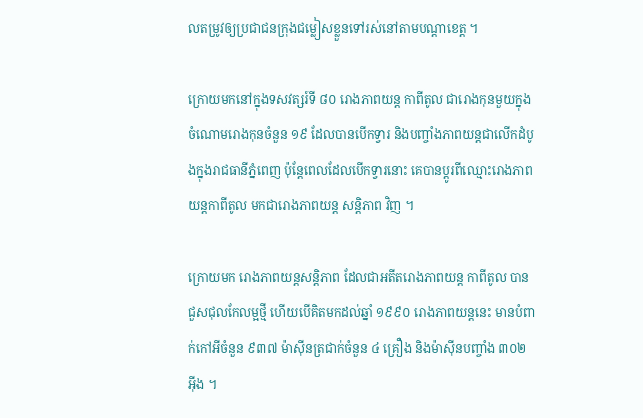លតម្រូវឲ្យប្រជាជនក្រុងជម្លៀសខ្លួនទៅរស់នៅតាមបណ្ដាខេត្ត ។

ក្រោយមកនៅក្នុងទសវត្សរ៍ទី ៨០ រោងភាពយន្ត កាពីតូល ជារោងកុនមួយក្នុងចំណោមរោងកុនចំនួន ១៩ ដែលបានបើកទ្វារ និងបញ្ចាំងភាពយន្តជាលើកដំបូងក្នុងរាជធានីភ្នំពេញ ប៉ុន្តែពេលដែលបើកទ្វារនោះ គេបានប្ដូរពីឈ្មោះរោងភាពយន្តកាពីតូល មកជារោងភាពយន្ត សន្តិភាព វិញ ។

ក្រោយមក រោងភាពយន្តសន្តិភាព ដែលជាអតីតរោងភាពយន្ត កាពីតូល បានជួសជុលកែលម្អថ្មី ហើយបើគិតមកដល់ឆ្នាំ ១៩៩០ រោងភាពយន្តនេះ មានបំពាក់កៅអីចំនួន ៩៣៧ ម៉ាស៊ីនត្រជាក់ចំនួន ៤ គ្រឿង និងម៉ាស៊ីនបញ្ចាំង ៣០២ អ៊ីង ។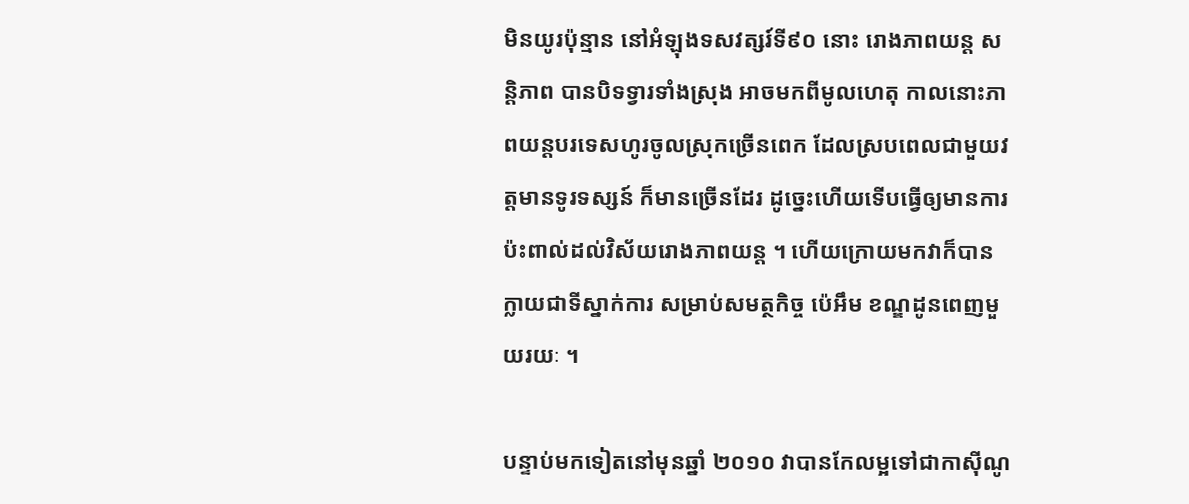មិនយូរប៉ុន្មាន នៅអំឡុងទសវត្សរ៍ទី៩០ នោះ រោងភាពយន្ត សន្តិភាព បានបិទទ្វារទាំងស្រុង អាចមកពីមូលហេតុ កាលនោះភាពយន្តបរទេសហូរចូលស្រុកច្រើនពេក ដែលស្របពេលជាមួយវត្តមានទូរទស្សន៍ ក៏មានច្រើនដែរ ដូច្នេះហើយទើបធ្វើឲ្យមានការប៉ះពាល់ដល់វិស័យរោងភាពយន្ត ។ ហើយក្រោយមកវាក៏បានក្លាយជាទីស្នាក់ការ សម្រាប់សមត្ថកិច្ច ប៉េអឹម ខណ្ឌដូនពេញមួយរយៈ ។

បន្ទាប់មកទៀតនៅមុនឆ្នាំ ២០១០ វាបានកែលម្អទៅជាកាស៊ីណូ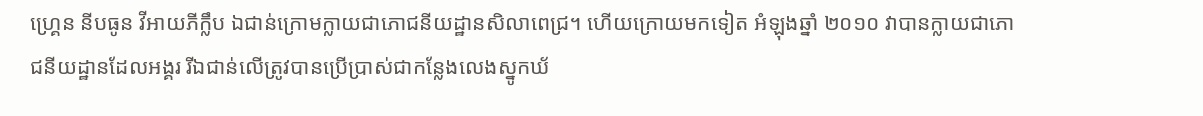ហ្គ្រេន នីបធូន វីអាយភីក្លឹប ឯជាន់ក្រោមក្លាយជាភោជនីយដ្ឋានសិលាពេជ្រ។ ហើយក្រោយមកទៀត អំឡុងឆ្នាំ ២០១០ វាបានក្លាយជាភោជនីយដ្ឋានដែលអង្គរ រីឯជាន់លើត្រូវបានប្រើប្រាស់ជាកន្លែងលេងស្នូកឃ័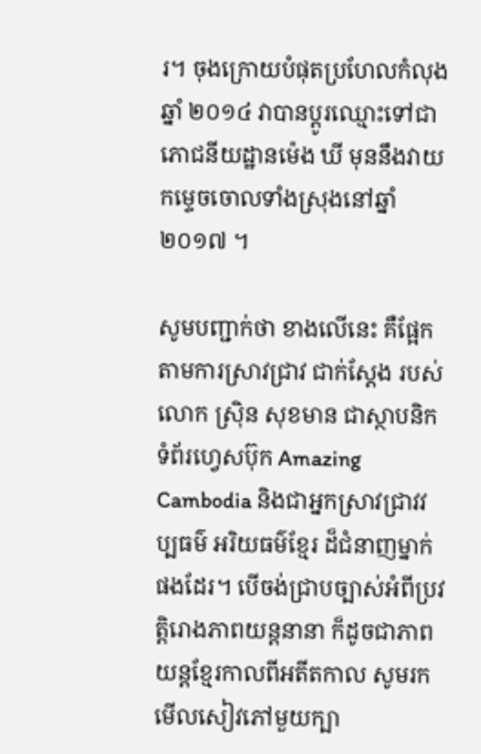រ។ ចុងក្រោយបំផុតប្រហែលកំលុងឆ្នាំ ២០១៤ វាបានប្ដូរឈ្មោះទៅជាភោជនីយដ្ឋានម៉េង ឃី មុននឹងវាយកម្ទេចចោលទាំងស្រុងនៅឆ្នាំ ២០១៧ ។

សូមបញ្ជាក់ថា ខាងលើនេះ គឺផ្អែកតាមការស្រាវជ្រាវ ជាក់ស្ដែង របស់លោក ស្រ៊ិន សុខមាន ជាស្ថាបនិកទំព័រហ្វេសប៊ុក Amazing Cambodia និងជាអ្នកស្រាវជ្រាវវប្បធម៌ អរិយធម៌ខ្មែរ ដ៏ជំនាញម្នាក់ផងដែរ។ បើចង់ជ្រាបច្បាស់អំពីប្រវត្តិរោងភាពយន្តនានា ក៏ដូចជាភាពយន្តខ្មែរកាលពីអតីតកាល សូមរកមើលសៀវភៅមួយក្បា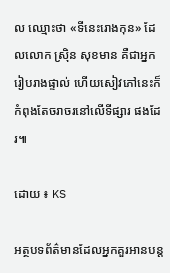ល ឈ្មោះថា «ទីនេះរោងកុន» ដែលលោក ស្រ៊ិន សុខមាន គឺជាអ្នករៀបរាងផ្ទាល់ ហើយសៀវភៅនេះក៏កំពុងតែចរាចរនៅលើទីផ្សារ ផងដែរ៕

ដោយ ៖ KS

អត្ថបទព័ត៌មានដែលអ្នកគួរអានបន្ត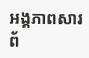អង្គភាពសារព័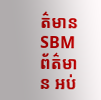ត៌មាន SBM
ព័ត៌មាន អប់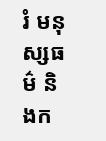រំ មនុស្សធម៌ និងក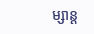ម្សាន្ត